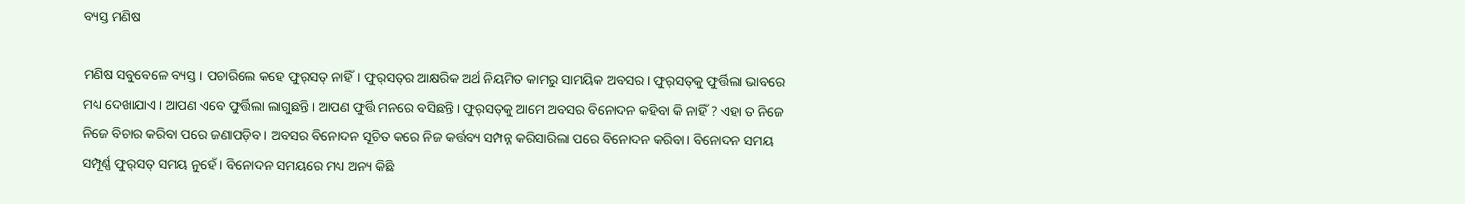ବ୍ୟସ୍ତ ମଣିଷ

ମଣିଷ ସବୁବେଳେ ବ୍ୟସ୍ତ। ପଚାରିଲେ କହେ ଫୁର୍‌ସତ୍‌ ନାହିଁ। ଫୁର୍‌ସତ୍‌ର ଆକ୍ଷରିକ ଅର୍ଥ ନିୟମିତ କାମରୁ ସାମୟିକ ଅବସର। ଫୁର୍‌ସତ୍‌କୁ ଫୁର୍ତ୍ତିଲା ଭାବରେ ମଧ୍ୟ ଦେଖାଯାଏ। ଆପଣ ଏବେ ଫୁର୍ତ୍ତିଲା ଲାଗୁଛନ୍ତି। ଆପଣ ଫୁର୍ତ୍ତି ମନରେ ବସିଛନ୍ତି। ଫୁର୍‌ସତ୍‌କୁ ଆମେ ଅବସର ବିନୋଦନ କହିବା କି ନାହିଁ ? ଏହା ତ ନିଜେ ନିଜେ ବିଚାର କରିବା ପରେ ଜଣାପଡ଼ିବ। ଅବସର ବିନୋଦନ ସୂଚିତ କରେ ନିଜ କର୍ତ୍ତବ୍ୟ ସମ୍ପନ୍ନ କରିସାରିଲା ପରେ ବିନୋଦନ କରିବା। ବିନୋଦନ ସମୟ ସମ୍ପୂର୍ଣ୍ଣ ଫୁର୍‌ସତ୍‌ ସମୟ ନୁହେଁ। ବିନୋଦନ ସମୟରେ ମଧ୍ୟ ଅନ୍ୟ କିଛି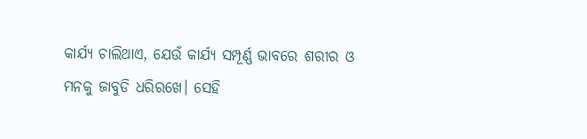କାର୍ଯ୍ୟ ଚାଲିଥାଏ, ଯେଉଁ କାର୍ଯ୍ୟ ସମ୍ପୂର୍ଣ୍ଣ ଭାବରେ ଶରୀର ଓ ମନକୁ ଜାବୁଡି ଧରିରଖେ। ସେହି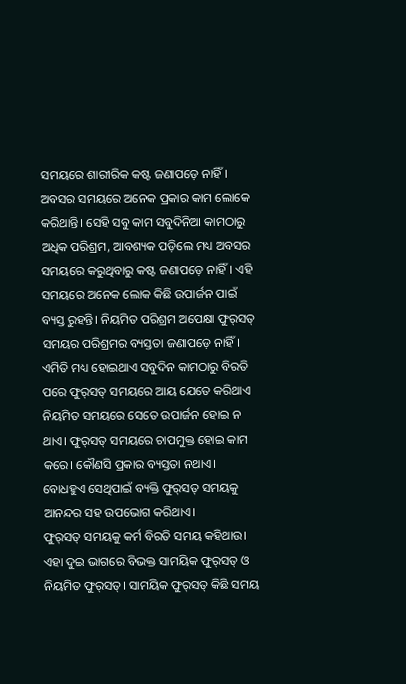ସମୟରେ ଶାରୀରିକ କଷ୍ଟ ଜଣାପଡ଼େ ନାହିଁ।
ଅବସର ସମୟରେ ଅନେକ ପ୍ରକାର କାମ ଲୋକେ କରିଥାନ୍ତି। ସେହି ସବୁ କାମ ସବୁଦିନିଆ କାମଠାରୁ ଅଧିକ ପରିଶ୍ରମ, ଆବଶ୍ୟକ ପଡ଼ିଲେ ମଧ୍ୟ ଅବସର ସମୟରେ କରୁଥିବାରୁ କଷ୍ଟ ଜଣାପଡ଼େ ନାହିଁ। ଏହି ସମୟରେ ଅନେକ ଲୋକ କିଛି ଉପାର୍ଜନ ପାଇଁ ବ୍ୟସ୍ତ ରୁହନ୍ତି। ନିୟମିତ ପରିଶ୍ରମ ଅପେକ୍ଷା ଫୁର୍‌ସତ୍‌ ସମୟର ପରିଶ୍ରମର ବ୍ୟସ୍ତତା ଜଣାପଡ଼େ ନାହିଁ। ଏମିତି ମଧ୍ୟ ହୋଇଥାଏ ସବୁଦିନ କାମଠାରୁ ବିରତି ପରେ ଫୁର୍‌ସତ୍‌ ସମୟରେ ଆୟ ଯେତେ କରିଥାଏ ନିୟମିତ ସମୟରେ ସେତେ ଉପାର୍ଜନ ହୋଇ ନ ଥାଏ। ଫୁର୍‌ସତ୍‌ ସମୟରେ ଚାପମୁକ୍ତ ହୋଇ କାମ କରେ। କୌଣସି ପ୍ରକାର ବ୍ୟସ୍ତତା ନଥାଏ। ବୋଧହୁଏ ସେଥିପାଇଁ ବ୍ୟକ୍ତି ଫୁର୍‌ସତ୍‌ ସମୟକୁ ଆନନ୍ଦର ସହ ଉପଭୋଗ କରିଥାଏ।
ଫୁର୍‌ସତ୍‌ ସମୟକୁ କର୍ମ ବିରତି ସମୟ କହିଥାଉ। ଏହା ଦୁଇ ଭାଗରେ ବିଭକ୍ତ ସାମୟିକ ଫୁର୍‌ସତ୍‌ ଓ ନିୟମିତ ଫୁର୍‌ସତ୍‌। ସାମୟିକ ଫୁର୍‌ସତ୍‌ କିଛି ସମୟ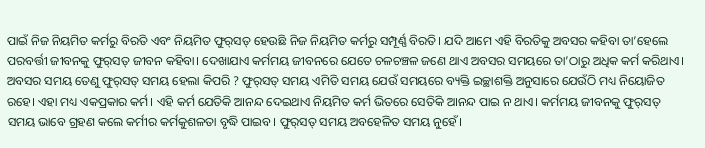ପାଇଁ ନିଜ ନିୟମିତ କର୍ମରୁ ବିରତି ଏବଂ ନିୟମିତ ଫୁର୍‌ସତ୍‌ ହେଉଛି ନିଜ ନିୟମିତ କର୍ମରୁ ସମ୍ପୂର୍ଣ୍ଣ ବିରତି। ଯଦି ଆମେ ଏହି ବିରତିକୁ ଅବସର କହିବା ତା’ହେଲେ ପରବର୍ତ୍ତୀ ଜୀବନକୁ ଫୁର୍‌ସତ୍‌ ଜୀବନ କହିବା। ଦେଖାଯାଏ କର୍ମମୟ ଜୀବନରେ ଯେତେ ଚଳଚଞ୍ଚଳ ଜଣେ ଥାଏ ଅବସର ସମୟରେ ତା’ଠାରୁ ଅଧିକ କର୍ମ କରିଥାଏ। ଅବସର ସମୟ ତେଣୁ ଫୁର୍‌ସତ୍‌ ସମୟ ହେଲା କିପରି ? ଫୁର୍‌ସତ୍‌ ସମୟ ଏମିତି ସମୟ ଯେଉଁ ସମୟରେ ବ୍ୟକ୍ତି ଇଚ୍ଛାଶକ୍ତି ଅନୁସାରେ ଯେଉଁଠି ମଧ୍ୟ ନିୟୋଜିତ ରହେ। ଏହା ମଧ୍ୟ ଏକପ୍ରକାର କର୍ମ। ଏହି କର୍ମ ଯେତିକି ଆନନ୍ଦ ଦେଇଥାଏ ନିୟମିତ କର୍ମ ଭିତରେ ସେତିକି ଆନନ୍ଦ ପାଇ ନ ଥାଏ। କର୍ମମୟ ଜୀବନକୁ ଫୁର୍‌ସତ୍‌ ସମୟ ଭାବେ ଗ୍ରହଣ କଲେ କର୍ମୀର କର୍ମକୁଶଳତା ବୃଦ୍ଧି ପାଇବ। ଫୁର୍‌ସତ୍‌ ସମୟ ଅବହେଳିତ ସମୟ ନୁହେଁ।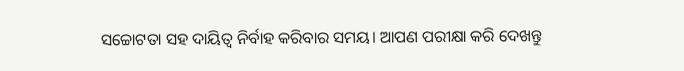ସଚ୍ଚୋଟତା ସହ ଦାୟିତ୍ୱ ନିର୍ବାହ କରିବାର ସମୟ। ଆପଣ ପରୀକ୍ଷା କରି ଦେଖନ୍ତୁ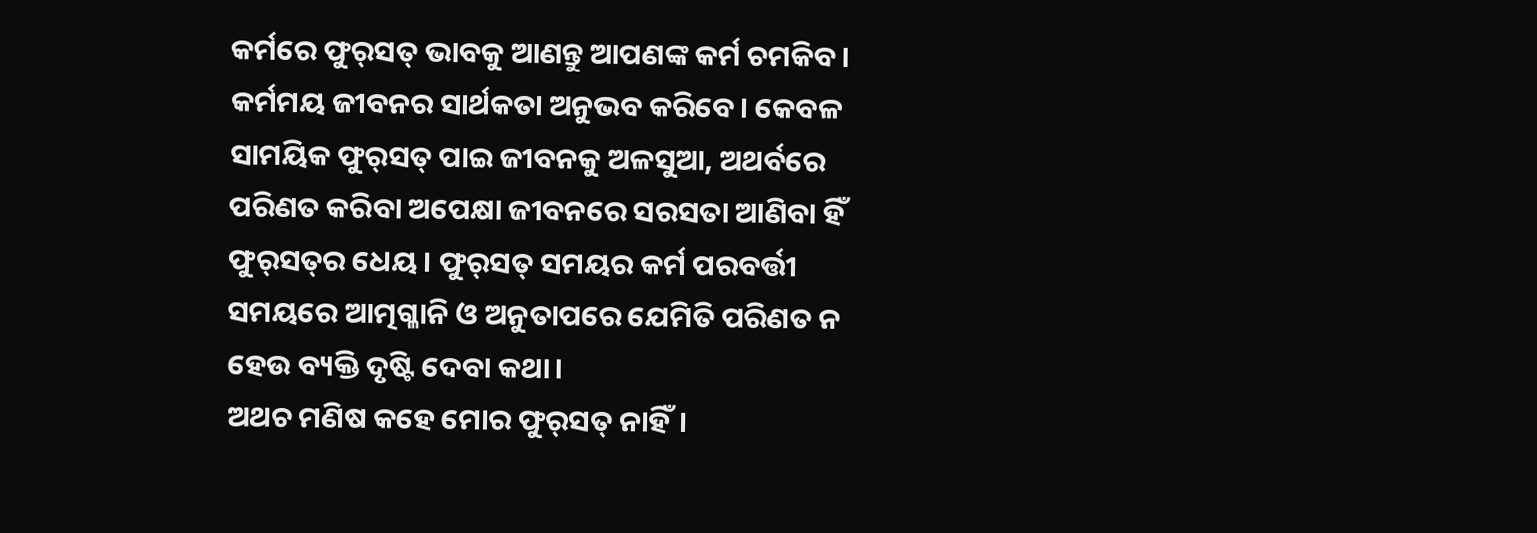କର୍ମରେ ଫୁର୍‌ସତ୍‌ ଭାବକୁ ଆଣନ୍ତୁ ଆପଣଙ୍କ କର୍ମ ଚମକିବ। କର୍ମମୟ ଜୀବନର ସାର୍ଥକତା ଅନୁଭବ କରିବେ। କେବଳ ସାମୟିକ ଫୁର୍‌ସତ୍‌ ପାଇ ଜୀବନକୁ ଅଳସୁଆ, ଅଥର୍ବରେ ପରିଣତ କରିବା ଅପେକ୍ଷା ଜୀବନରେ ସରସତା ଆଣିବା ହିଁ ଫୁର୍‌ସତ୍‌ର ଧେୟ। ଫୁର୍‌ସତ୍‌ ସମୟର କର୍ମ ପରବର୍ତ୍ତୀ ସମୟରେ ଆତ୍ମଗ୍ଳାନି ଓ ଅନୁତାପରେ ଯେମିତି ପରିଣତ ନ ହେଉ ବ୍ୟକ୍ତି ଦୃଷ୍ଟି ଦେବା କଥା।
ଅଥଚ ମଣିଷ କହେ ମୋର ଫୁର୍‌ସତ୍‌ ନାହିଁ।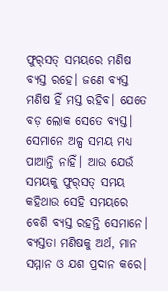ଫୁର୍‌ସତ୍‌ ସମୟରେ ମଣିଷ ବ୍ୟସ୍ତ ରହେ। ଜଣେ ବ୍ୟସ୍ତ ମଣିଷ ହିଁ ମସ୍ତ ରହିବ। ଯେତେ ବଡ଼ ଲୋକ ସେତେ ବ୍ୟସ୍ତ। ସେମାନେ ଅଳ୍ପ ସମୟ ମଧ୍ୟ ପାଆନ୍ତି ନାହିଁ। ଆଉ ଯେଉଁ ସମୟକୁ ଫୁର୍‌ସତ୍‌ ସମୟ କହିଥାଉ ସେହି ସମୟରେ ବେଶି ବ୍ୟସ୍ତ ରହନ୍ତି ସେମାନେ। ବ୍ୟସ୍ତତା ମଣିଷକୁ ଅର୍ଥ, ମାନ ସମ୍ମାନ ଓ ଯଶ ପ୍ରଦାନ କରେ।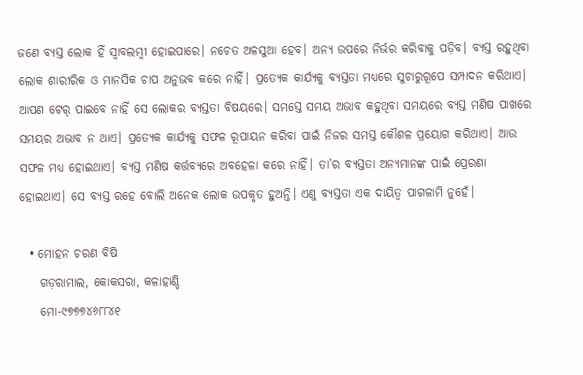ଜଣେ ବ୍ୟସ୍ତ ଲୋକ ହିଁ ସ୍ବାବଲମ୍ବୀ ହୋଇପାରେ। ନଚେତ ଅଳସୁଆ ହେବ। ଅନ୍ୟ ଉପରେ ନିର୍ଭର କରିବାକୁ ପଡ଼ିବ। ବ୍ୟସ୍ତ ରହୁଥିବା ଲୋକ ଶାରୀରିକ ଓ ମାନସିକ ଚାପ ଅନୁଭବ କରେ ନାହିଁ। ପ୍ରତ୍ୟେକ କାର୍ଯ୍ୟକୁ ବ୍ୟସ୍ତତା ମଧ୍ୟରେ ସୁଚାରୁରୂପେ ସମ୍ପାଦନ କରିଥାଏ। ଆପଣ ଟେର୍‌ ପାଇବେ ନାହିଁ ସେ ଲୋକର ବ୍ୟସ୍ତତା ବିଷୟରେ। ସମସ୍ତେ ସମୟ ଅଭାବ କହୁଥିବା ସମୟରେ ବ୍ୟସ୍ତ ମଣିଷ ପାଖରେ ସମୟର ଅଭାବ ନ ଥାଏ। ପ୍ରତ୍ୟେକ କାର୍ଯ୍ୟକୁ ସଫଳ ରୂପାୟନ କରିବା ପାଇଁ ନିଜର ସମସ୍ତ କୌଶଳ ପ୍ରୟୋଗ କରିଥାଏ। ଆଉ ସଫଳ ମଧ୍ୟ ହୋଇଥାଏ। ବ୍ୟସ୍ତ ମଣିଷ କର୍ତ୍ତବ୍ୟରେ ଅବହେଳା କରେ ନାହିଁ। ତା’ର ବ୍ୟସ୍ତତା ଅନ୍ୟମାନଙ୍କ ପାଇଁ ପ୍ରେରଣା ହୋଇଥାଏ। ସେ ବ୍ୟସ୍ତ ରହେ ବୋଲି ଅନେକ ଲୋକ ଉପକୃତ ହୁଅନ୍ତି। ଏଣୁ ବ୍ୟସ୍ତତା ଏକ ଦାୟିତ୍ୱ ପାଗଳାମି ନୁହେଁ।

  • ମୋହନ ଚରଣ ବିଷି
    ଗଡ଼ରାମାଲ, କୋକସରା, କଳାହାଣ୍ଡି
    ମୋ-୯୭୭୭୪୬୮୮୪୧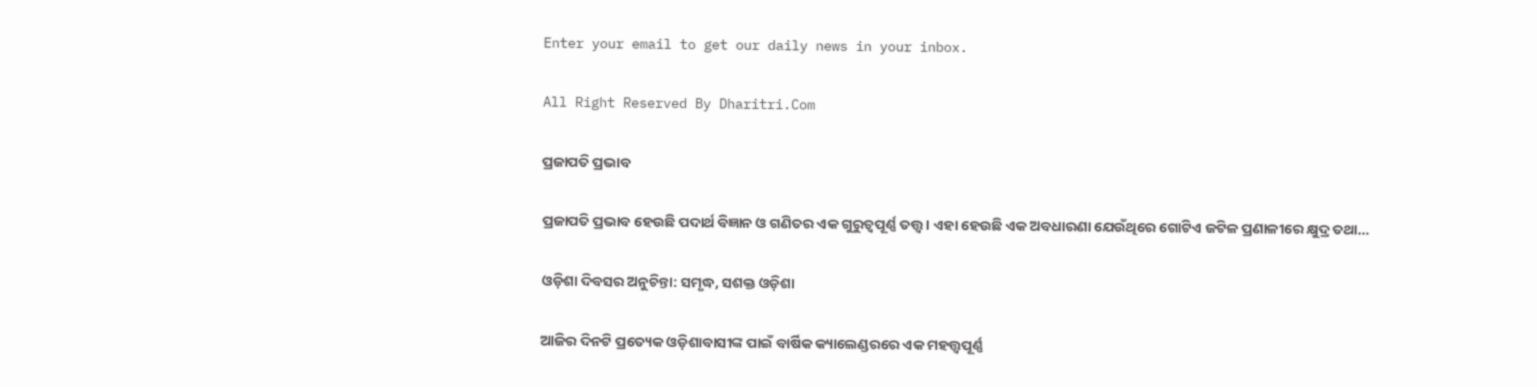Enter your email to get our daily news in your inbox.

All Right Reserved By Dharitri.Com

ପ୍ରଜାପତି ପ୍ରଭାବ

ପ୍ରଜାପତି ପ୍ରଭାବ ହେଉଛି ପଦାର୍ଥ ବିଜ୍ଞାନ ଓ ଗଣିତର ଏକ ଗୁରୁତ୍ୱପୂର୍ଣ୍ଣ ତତ୍ତ୍ୱ। ଏହା ହେଉଛି ଏକ ଅବଧାରଣା ଯେଉଁଥିରେ ଗୋଟିଏ ଜଟିଳ ପ୍ରଣାଳୀରେ କ୍ଷୁଦ୍ର ତଥା…

ଓଡ଼ିଶା ଦିବସର ଅନୁଚିନ୍ତା: ସମୃଦ୍ଧ, ସଶକ୍ତ ଓଡ଼ିଶା

ଆଜିର ଦିନଟି ପ୍ରତ୍ୟେକ ଓଡ଼ିଶାବାସୀଙ୍କ ପାଇଁ ବାର୍ଷିକ କ୍ୟାଲେଣ୍ଡରରେ ଏକ ମହତ୍ତ୍ୱପୂର୍ଣ୍ଣ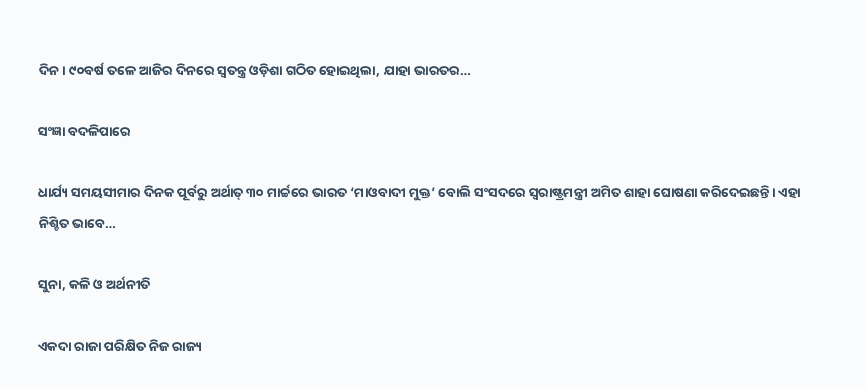ଦିନ। ୯୦ବର୍ଷ ତଳେ ଆଜିର ଦିନରେ ସ୍ବତନ୍ତ୍ର ଓଡ଼ିଶା ଗଠିତ ହୋଇଥିଲା, ଯାହା ଭାରତର…

ସଂଜ୍ଞା ବଦଳିପାରେ

ଧାର୍ଯ୍ୟ ସମୟସୀମାର ଦିନକ ପୂର୍ବରୁ ଅର୍ଥାତ୍‌ ୩୦ ମାର୍ଚ୍ଚରେ ଭାରତ ‘ମାଓବାଦୀ ମୁକ୍ତ’ ବୋଲି ସଂସଦରେ ସ୍ବରାଷ୍ଟ୍ରମନ୍ତ୍ରୀ ଅମିତ ଶାହା ଘୋଷଣା କରିଦେଇଛନ୍ତି। ଏହା ନିଶ୍ଚିତ ଭାବେ…

ସୁନା, କଳି ଓ ଅର୍ଥନୀତି

ଏକଦା ରାଜା ପରିକ୍ଷିତ ନିଜ ରାଜ୍ୟ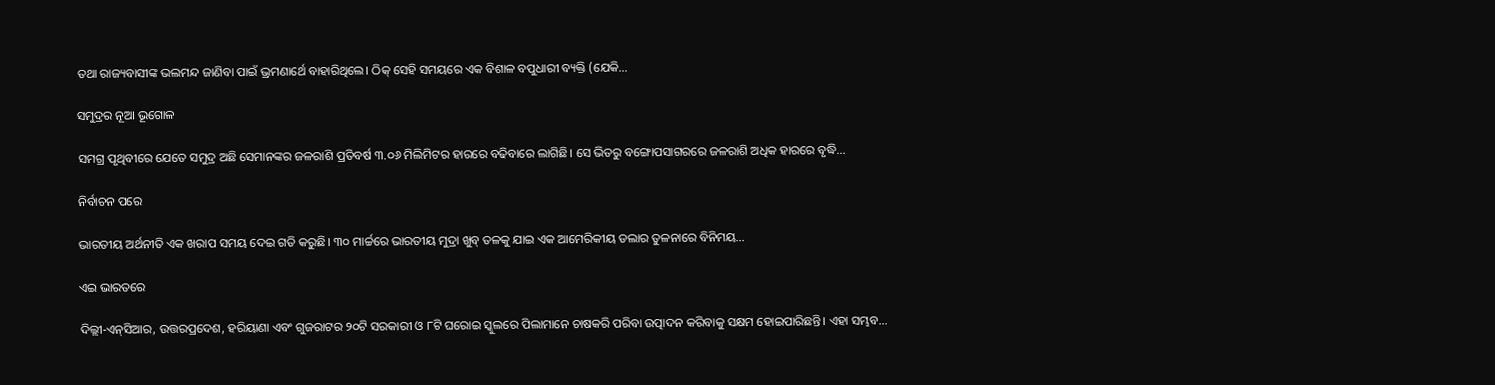ତଥା ରାଜ୍ୟବାସୀଙ୍କ ଭଲମନ୍ଦ ଜାଣିବା ପାଇଁ ଭ୍ରମଣାର୍ଥେ ବାହାରିଥିଲେ। ଠିକ୍‌ ସେହି ସମୟରେ ଏକ ବିଶାଳ ବପୁଧାରୀ ବ୍ୟକ୍ତି (ଯେକି…

ସମୁଦ୍ରର ନୂଆ ଭୂଗୋଳ

ସମଗ୍ର ପୃଥିବୀରେ ଯେତେ ସମୁଦ୍ର ଅଛି ସେମାନଙ୍କର ଜଳରାଶି ପ୍ରତିବର୍ଷ ୩.୦୬ ମିଲିମିଟର ହାରରେ ବଢିବାରେ ଲାଗିଛି। ସେ ଭିତରୁ ବଙ୍ଗୋପସାଗରରେ ଜଳରାଶି ଅଧିକ ହାରରେ ବୃଦ୍ଧି…

ନିର୍ବାଚନ ପରେ

ଭାରତୀୟ ଅର୍ଥନୀତି ଏକ ଖରାପ ସମୟ ଦେଇ ଗତି କରୁଛି। ୩୦ ମାର୍ଚ୍ଚରେ ଭାରତୀୟ ମୁଦ୍ରା ଖୁବ୍‌ ତଳକୁ ଯାଇ ଏକ ଆମେରିକୀୟ ଡଲାର ତୁଳନାରେ ବିନିମୟ…

ଏଇ ଭାରତରେ

ଦିଲ୍ଲୀ-ଏନ୍‌ସିଆର, ଉତ୍ତରପ୍ରଦେଶ, ହରିୟାଣା ଏବଂ ଗୁଜରାଟର ୨୦ଟି ସରକାରୀ ଓ ୮ଟି ଘରୋଇ ସ୍କୁଲରେ ପିଲାମାନେ ଚାଷକରି ପରିବା ଉତ୍ପାଦନ କରିବାକୁ ସକ୍ଷମ ହୋଇପାରିଛନ୍ତି। ଏହା ସମ୍ଭବ…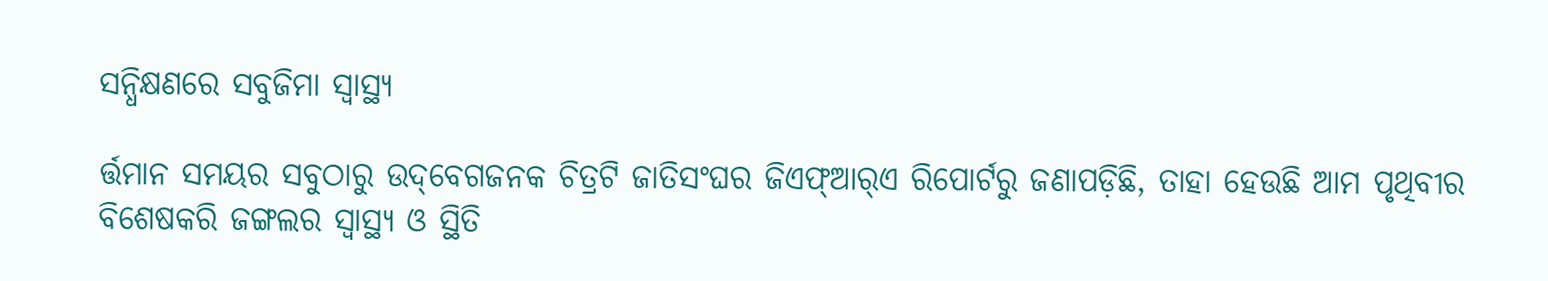ସନ୍ଧିକ୍ଷଣରେ ସବୁଜିମା ସ୍ବାସ୍ଥ୍ୟ

ର୍ତ୍ତମାନ ସମୟର ସବୁଠାରୁ ଉଦ୍‌ବେଗଜନକ ଚିତ୍ରଟି ଜାତିସଂଘର ଜିଏଫ୍‌ଆର୍‌ଏ ରିପୋର୍ଟରୁ ଜଣାପଡ଼ିଛି, ତାହା ହେଉଛି ଆମ ପୃଥିବୀର ବିଶେଷକରି ଜଙ୍ଗଲର ସ୍ବାସ୍ଥ୍ୟ ଓ ସ୍ଥିତି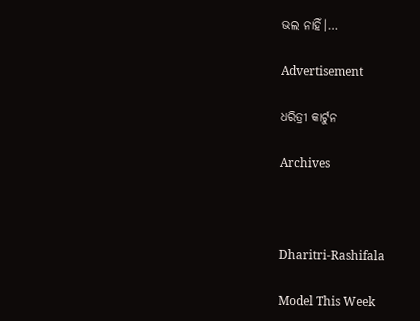ଭଲ ନାହିଁ।…

Advertisement

ଧରିତ୍ରୀ କାର୍ଟୁନ

Archives



Dharitri-Rashifala

Model This Week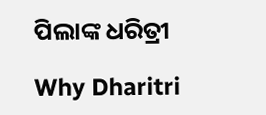ପିଲାଙ୍କ ଧରିତ୍ରୀ

Why Dharitri